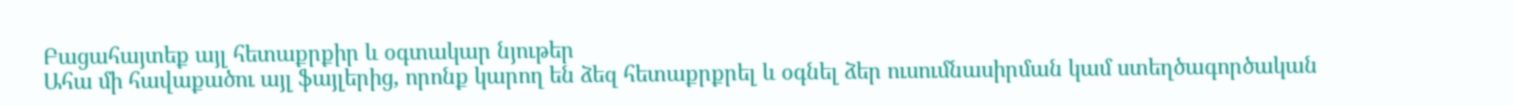Բացահայտեք այլ հետաքրքիր և օգտակար նյութեր
Ահա մի հավաքածու այլ ֆայլերից, որոնք կարող են ձեզ հետաքրքրել և օգնել ձեր ուսումնասիրման կամ ստեղծագործական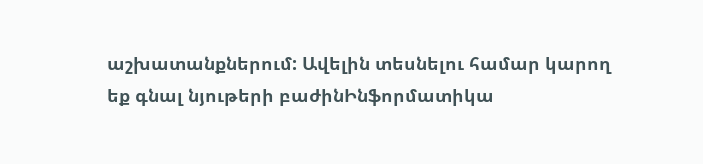աշխատանքներում: Ավելին տեսնելու համար կարող եք գնալ նյութերի բաժինԻնֆորմատիկա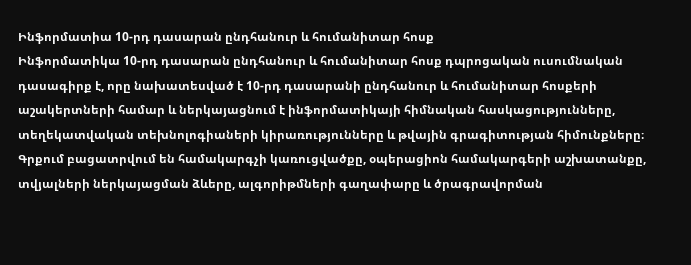Ինֆորմատիա 10-րդ դասարան ընդհանուր և հումանիտար հոսք
Ինֆորմատիկա 10-րդ դասարան ընդհանուր և հումանիտար հոսք դպրոցական ուսումնական դասագիրք է, որը նախատեսված է 10-րդ դասարանի ընդհանուր և հումանիտար հոսքերի աշակերտների համար և ներկայացնում է ինֆորմատիկայի հիմնական հասկացությունները, տեղեկատվական տեխնոլոգիաների կիրառությունները և թվային գրագիտության հիմունքները։ Գրքում բացատրվում են համակարգչի կառուցվածքը, օպերացիոն համակարգերի աշխատանքը, տվյալների ներկայացման ձևերը, ալգորիթմների գաղափարը և ծրագրավորման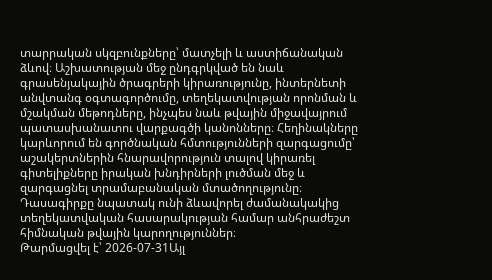տարրական սկզբունքները՝ մատչելի և աստիճանական ձևով։ Աշխատության մեջ ընդգրկված են նաև գրասենյակային ծրագրերի կիրառությունը, ինտերնետի անվտանգ օգտագործումը, տեղեկատվության որոնման և մշակման մեթոդները, ինչպես նաև թվային միջավայրում պատասխանատու վարքագծի կանոնները։ Հեղինակները կարևորում են գործնական հմտությունների զարգացումը՝ աշակերտներին հնարավորություն տալով կիրառել գիտելիքները իրական խնդիրների լուծման մեջ և զարգացնել տրամաբանական մտածողությունը։ Դասագիրքը նպատակ ունի ձևավորել ժամանակակից տեղեկատվական հասարակության համար անհրաժեշտ հիմնական թվային կարողություններ։
Թարմացվել է՝ 2026-07-31Այլ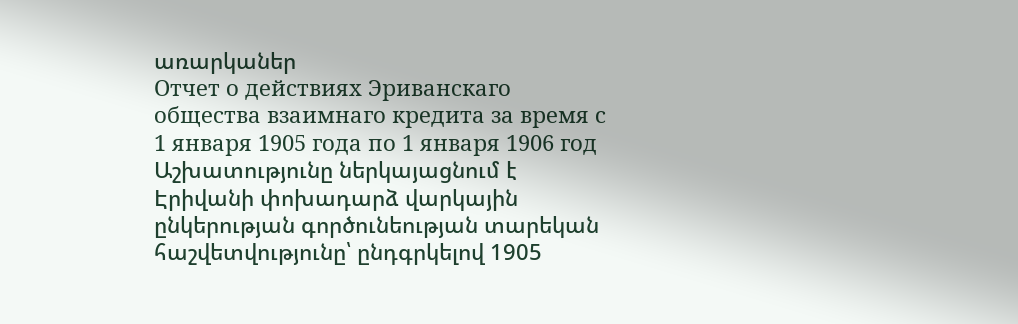առարկաներ
Отчет о действиях Эриванскаго общества взаимнаго кредита за время с 1 января 1905 года по 1 января 1906 год
Աշխատությունը ներկայացնում է Էրիվանի փոխադարձ վարկային ընկերության գործունեության տարեկան հաշվետվությունը՝ ընդգրկելով 1905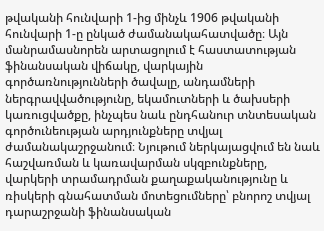թվականի հունվարի 1-ից մինչև 1906 թվականի հունվարի 1-ը ընկած ժամանակահատվածը։ Այն մանրամասնորեն արտացոլում է հաստատության ֆինանսական վիճակը, վարկային գործառնությունների ծավալը, անդամների ներգրավվածությունը, եկամուտների և ծախսերի կառուցվածքը, ինչպես նաև ընդհանուր տնտեսական գործունեության արդյունքները տվյալ ժամանակաշրջանում։ Նյութում ներկայացվում են նաև հաշվառման և կառավարման սկզբունքները, վարկերի տրամադրման քաղաքականությունը և ռիսկերի գնահատման մոտեցումները՝ բնորոշ տվյալ դարաշրջանի ֆինանսական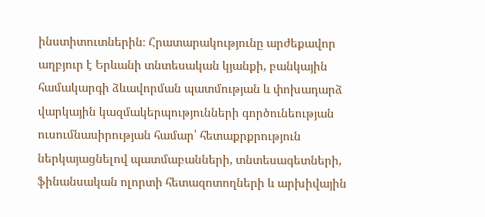ինստիտուտներին։ Հրատարակությունը արժեքավոր աղբյուր է Երևանի տնտեսական կյանքի, բանկային համակարգի ձևավորման պատմության և փոխադարձ վարկային կազմակերպությունների գործունեության ուսումնասիրության համար՝ հետաքրքրություն ներկայացնելով պատմաբանների, տնտեսագետների, ֆինանսական ոլորտի հետազոտողների և արխիվային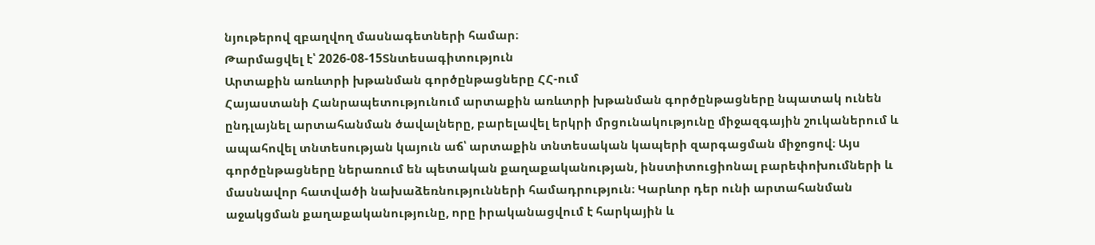նյութերով զբաղվող մասնագետների համար։
Թարմացվել է՝ 2026-08-15Տնտեսագիտություն
Արտաքին առևտրի խթանման գործընթացները ՀՀ-ում
Հայաստանի Հանրապետությունում արտաքին առևտրի խթանման գործընթացները նպատակ ունեն ընդլայնել արտահանման ծավալները, բարելավել երկրի մրցունակությունը միջազգային շուկաներում և ապահովել տնտեսության կայուն աճ՝ արտաքին տնտեսական կապերի զարգացման միջոցով։ Այս գործընթացները ներառում են պետական քաղաքականության, ինստիտուցիոնալ բարեփոխումների և մասնավոր հատվածի նախաձեռնությունների համադրություն։ Կարևոր դեր ունի արտահանման աջակցման քաղաքականությունը, որը իրականացվում է հարկային և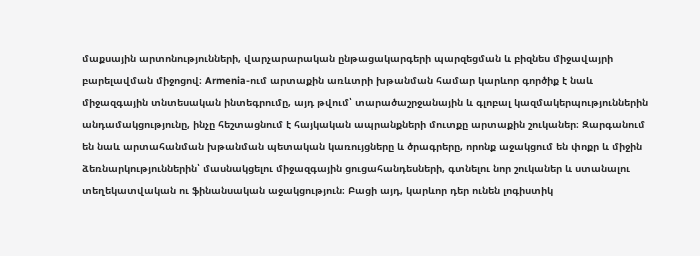մաքսային արտոնությունների, վարչարարական ընթացակարգերի պարզեցման և բիզնես միջավայրի բարելավման միջոցով։ Armenia-ում արտաքին առևտրի խթանման համար կարևոր գործիք է նաև միջազգային տնտեսական ինտեգրումը, այդ թվում՝ տարածաշրջանային և գլոբալ կազմակերպություններին անդամակցությունը, ինչը հեշտացնում է հայկական ապրանքների մուտքը արտաքին շուկաներ։ Զարգանում են նաև արտահանման խթանման պետական կառույցները և ծրագրերը, որոնք աջակցում են փոքր և միջին ձեռնարկություններին՝ մասնակցելու միջազգային ցուցահանդեսների, գտնելու նոր շուկաներ և ստանալու տեղեկատվական ու ֆինանսական աջակցություն։ Բացի այդ, կարևոր դեր ունեն լոգիստիկ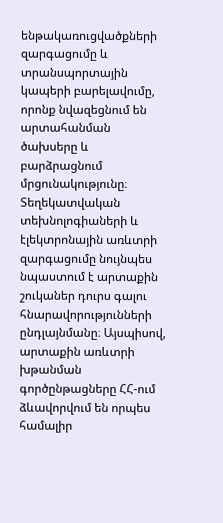ենթակառուցվածքների զարգացումը և տրանսպորտային կապերի բարելավումը, որոնք նվազեցնում են արտահանման ծախսերը և բարձրացնում մրցունակությունը։ Տեղեկատվական տեխնոլոգիաների և էլեկտրոնային առևտրի զարգացումը նույնպես նպաստում է արտաքին շուկաներ դուրս գալու հնարավորությունների ընդլայնմանը։ Այսպիսով, արտաքին առևտրի խթանման գործընթացները ՀՀ-ում ձևավորվում են որպես համալիր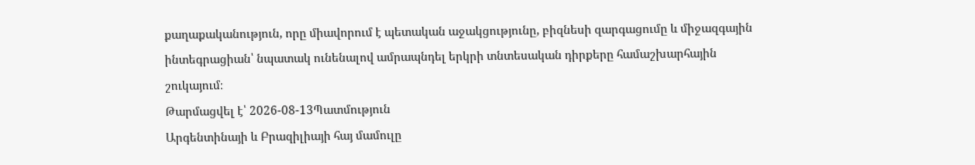քաղաքականություն, որը միավորում է պետական աջակցությունը, բիզնեսի զարգացումը և միջազգային ինտեգրացիան՝ նպատակ ունենալով ամրապնդել երկրի տնտեսական դիրքերը համաշխարհային շուկայում։
Թարմացվել է՝ 2026-08-13Պատմություն
Արգենտինայի և Բրազիլիայի հայ մամուլը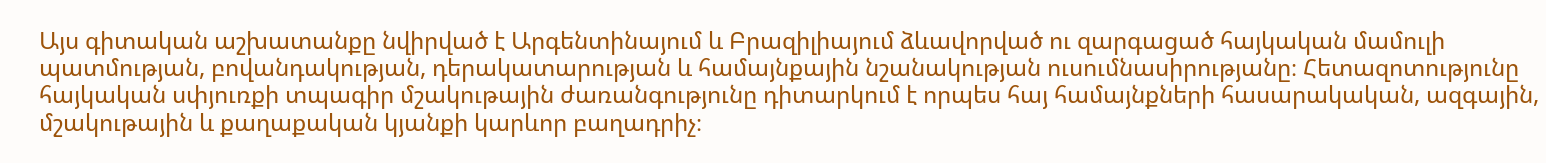Այս գիտական աշխատանքը նվիրված է Արգենտինայում և Բրազիլիայում ձևավորված ու զարգացած հայկական մամուլի պատմության, բովանդակության, դերակատարության և համայնքային նշանակության ուսումնասիրությանը։ Հետազոտությունը հայկական սփյուռքի տպագիր մշակութային ժառանգությունը դիտարկում է որպես հայ համայնքների հասարակական, ազգային, մշակութային և քաղաքական կյանքի կարևոր բաղադրիչ։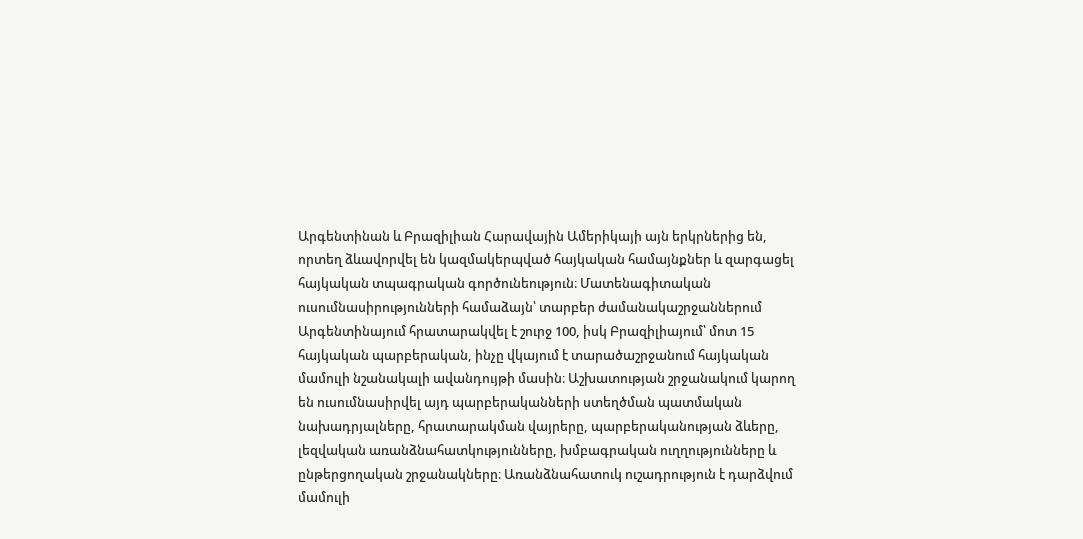Արգենտինան և Բրազիլիան Հարավային Ամերիկայի այն երկրներից են, որտեղ ձևավորվել են կազմակերպված հայկական համայնքներ և զարգացել հայկական տպագրական գործունեություն։ Մատենագիտական ուսումնասիրությունների համաձայն՝ տարբեր ժամանակաշրջաններում Արգենտինայում հրատարակվել է շուրջ 100, իսկ Բրազիլիայում՝ մոտ 15 հայկական պարբերական, ինչը վկայում է տարածաշրջանում հայկական մամուլի նշանակալի ավանդույթի մասին։ Աշխատության շրջանակում կարող են ուսումնասիրվել այդ պարբերականների ստեղծման պատմական նախադրյալները, հրատարակման վայրերը, պարբերականության ձևերը, լեզվական առանձնահատկությունները, խմբագրական ուղղությունները և ընթերցողական շրջանակները։ Առանձնահատուկ ուշադրություն է դարձվում մամուլի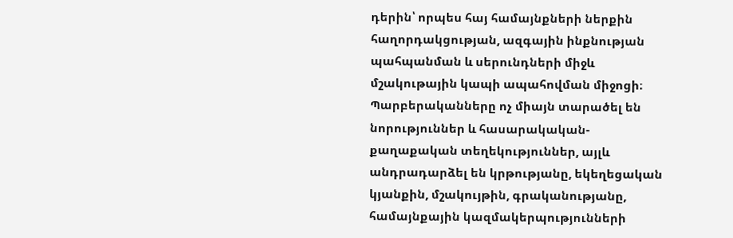դերին՝ որպես հայ համայնքների ներքին հաղորդակցության, ազգային ինքնության պահպանման և սերունդների միջև մշակութային կապի ապահովման միջոցի։ Պարբերականները ոչ միայն տարածել են նորություններ և հասարակական-քաղաքական տեղեկություններ, այլև անդրադարձել են կրթությանը, եկեղեցական կյանքին, մշակույթին, գրականությանը, համայնքային կազմակերպությունների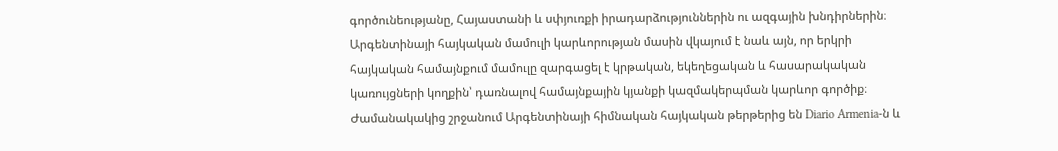գործունեությանը, Հայաստանի և սփյուռքի իրադարձություններին ու ազգային խնդիրներին։ Արգենտինայի հայկական մամուլի կարևորության մասին վկայում է նաև այն, որ երկրի հայկական համայնքում մամուլը զարգացել է կրթական, եկեղեցական և հասարակական կառույցների կողքին՝ դառնալով համայնքային կյանքի կազմակերպման կարևոր գործիք։ Ժամանակակից շրջանում Արգենտինայի հիմնական հայկական թերթերից են Diario Armenia-ն և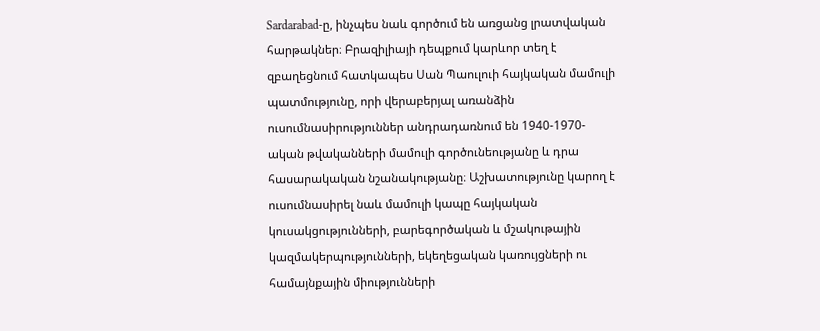Sardarabad-ը, ինչպես նաև գործում են առցանց լրատվական հարթակներ։ Բրազիլիայի դեպքում կարևոր տեղ է զբաղեցնում հատկապես Սան Պաուլուի հայկական մամուլի պատմությունը, որի վերաբերյալ առանձին ուսումնասիրություններ անդրադառնում են 1940-1970-ական թվականների մամուլի գործունեությանը և դրա հասարակական նշանակությանը։ Աշխատությունը կարող է ուսումնասիրել նաև մամուլի կապը հայկական կուսակցությունների, բարեգործական և մշակութային կազմակերպությունների, եկեղեցական կառույցների ու համայնքային միությունների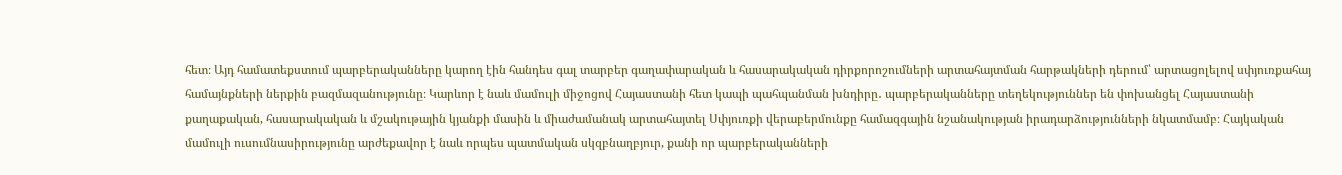հետ։ Այդ համատեքստում պարբերականները կարող էին հանդես գալ տարբեր գաղափարական և հասարակական դիրքորոշումների արտահայտման հարթակների դերում՝ արտացոլելով սփյուռքահայ համայնքների ներքին բազմազանությունը։ Կարևոր է նաև մամուլի միջոցով Հայաստանի հետ կապի պահպանման խնդիրը․ պարբերականները տեղեկություններ են փոխանցել Հայաստանի քաղաքական, հասարակական և մշակութային կյանքի մասին և միաժամանակ արտահայտել Սփյուռքի վերաբերմունքը համազգային նշանակության իրադարձությունների նկատմամբ։ Հայկական մամուլի ուսումնասիրությունը արժեքավոր է նաև որպես պատմական սկզբնաղբյուր, քանի որ պարբերականների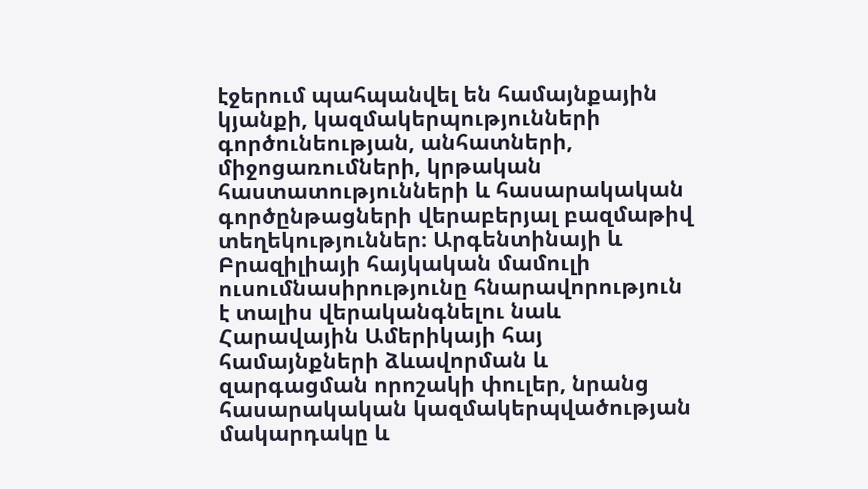էջերում պահպանվել են համայնքային կյանքի, կազմակերպությունների գործունեության, անհատների, միջոցառումների, կրթական հաստատությունների և հասարակական գործընթացների վերաբերյալ բազմաթիվ տեղեկություններ։ Արգենտինայի և Բրազիլիայի հայկական մամուլի ուսումնասիրությունը հնարավորություն է տալիս վերականգնելու նաև Հարավային Ամերիկայի հայ համայնքների ձևավորման և զարգացման որոշակի փուլեր, նրանց հասարակական կազմակերպվածության մակարդակը և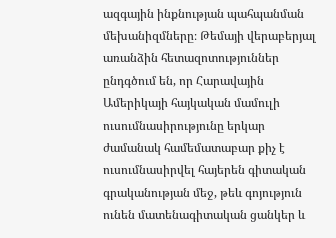ազգային ինքնության պահպանման մեխանիզմները։ Թեմայի վերաբերյալ առանձին հետազոտություններ ընդգծում են, որ Հարավային Ամերիկայի հայկական մամուլի ուսումնասիրությունը երկար ժամանակ համեմատաբար քիչ է ուսումնասիրվել հայերեն գիտական գրականության մեջ, թեև գոյություն ունեն մատենագիտական ցանկեր և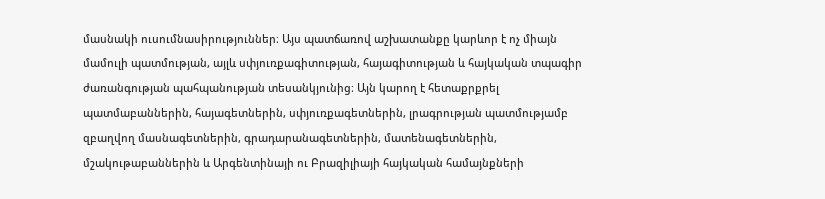մասնակի ուսումնասիրություններ։ Այս պատճառով աշխատանքը կարևոր է ոչ միայն մամուլի պատմության, այլև սփյուռքագիտության, հայագիտության և հայկական տպագիր ժառանգության պահպանության տեսանկյունից։ Այն կարող է հետաքրքրել պատմաբաններին, հայագետներին, սփյուռքագետներին, լրագրության պատմությամբ զբաղվող մասնագետներին, գրադարանագետներին, մատենագետներին, մշակութաբաններին և Արգենտինայի ու Բրազիլիայի հայկական համայնքների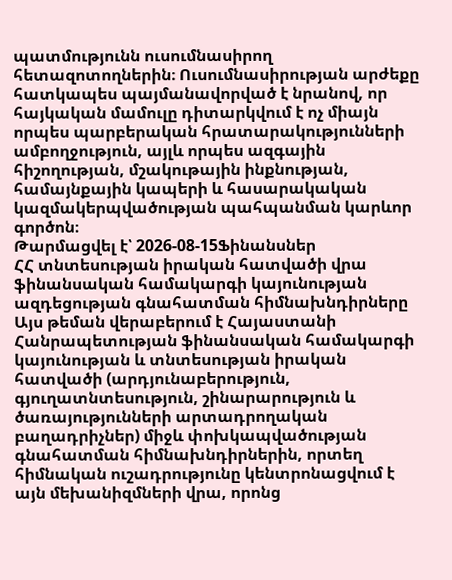պատմությունն ուսումնասիրող հետազոտողներին։ Ուսումնասիրության արժեքը հատկապես պայմանավորված է նրանով, որ հայկական մամուլը դիտարկվում է ոչ միայն որպես պարբերական հրատարակությունների ամբողջություն, այլև որպես ազգային հիշողության, մշակութային ինքնության, համայնքային կապերի և հասարակական կազմակերպվածության պահպանման կարևոր գործոն։
Թարմացվել է՝ 2026-08-15Ֆինանսներ
ՀՀ տնտեսության իրական հատվածի վրա ֆինանսական համակարգի կայունության ազդեցության գնահատման հիմնախնդիրները
Այս թեման վերաբերում է Հայաստանի Հանրապետության ֆինանսական համակարգի կայունության և տնտեսության իրական հատվածի (արդյունաբերություն, գյուղատնտեսություն, շինարարություն և ծառայությունների արտադրողական բաղադրիչներ) միջև փոխկապվածության գնահատման հիմնախնդիրներին, որտեղ հիմնական ուշադրությունը կենտրոնացվում է այն մեխանիզմների վրա, որոնց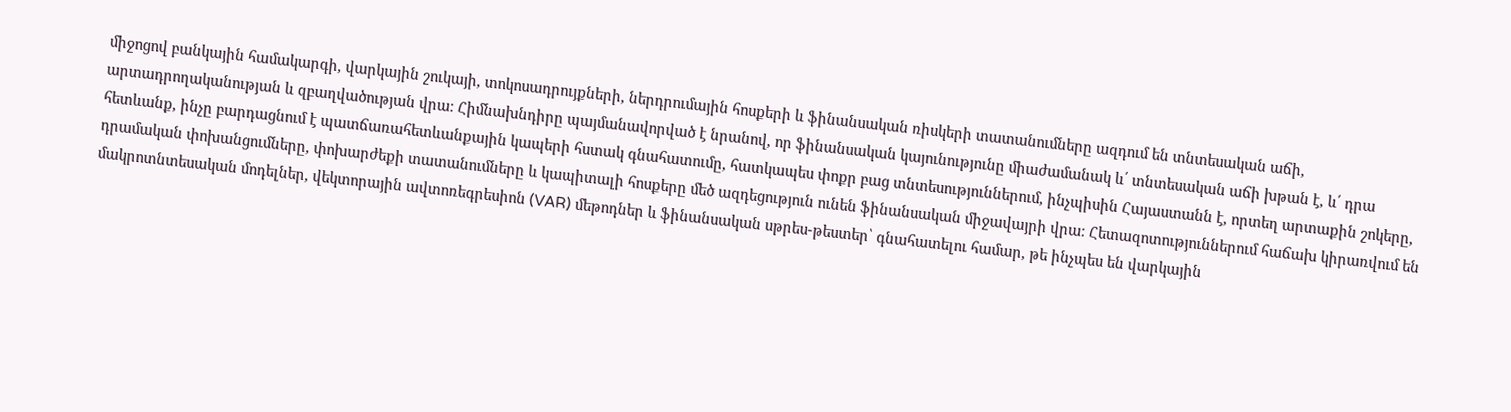միջոցով բանկային համակարգի, վարկային շուկայի, տոկոսադրույքների, ներդրումային հոսքերի և ֆինանսական ռիսկերի տատանումները ազդում են տնտեսական աճի, արտադրողականության և զբաղվածության վրա։ Հիմնախնդիրը պայմանավորված է նրանով, որ ֆինանսական կայունությունը միաժամանակ և՛ տնտեսական աճի խթան է, և՛ դրա հետևանք, ինչը բարդացնում է պատճառահետևանքային կապերի հստակ գնահատումը, հատկապես փոքր բաց տնտեսություններում, ինչպիսին Հայաստանն է, որտեղ արտաքին շոկերը, դրամական փոխանցումները, փոխարժեքի տատանումները և կապիտալի հոսքերը մեծ ազդեցություն ունեն ֆինանսական միջավայրի վրա։ Հետազոտություններում հաճախ կիրառվում են մակրոտնտեսական մոդելներ, վեկտորային ավտոռեգրեսիոն (VAR) մեթոդներ և ֆինանսական սթրես-թեստեր՝ գնահատելու համար, թե ինչպես են վարկային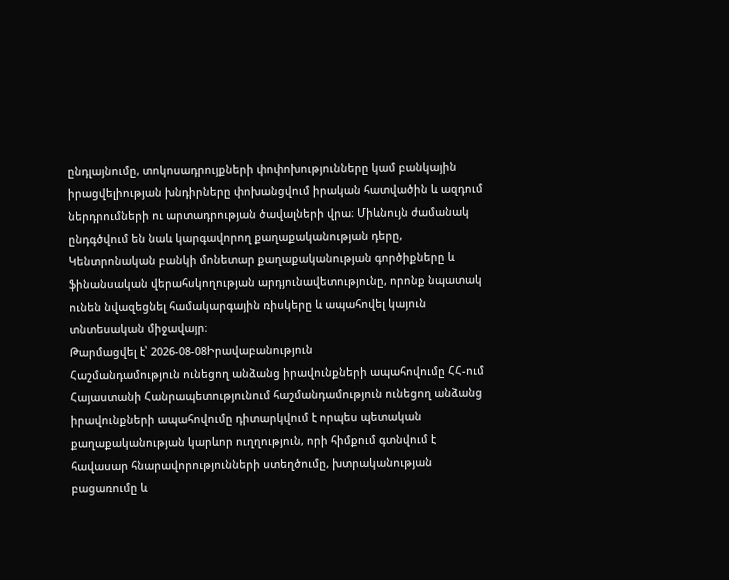ընդլայնումը, տոկոսադրույքների փոփոխությունները կամ բանկային իրացվելիության խնդիրները փոխանցվում իրական հատվածին և ազդում ներդրումների ու արտադրության ծավալների վրա։ Միևնույն ժամանակ ընդգծվում են նաև կարգավորող քաղաքականության դերը, Կենտրոնական բանկի մոնետար քաղաքականության գործիքները և ֆինանսական վերահսկողության արդյունավետությունը, որոնք նպատակ ունեն նվազեցնել համակարգային ռիսկերը և ապահովել կայուն տնտեսական միջավայր։
Թարմացվել է՝ 2026-08-08Իրավաբանություն
Հաշմանդամություն ունեցող անձանց իրավունքների ապահովումը ՀՀ-ում
Հայաստանի Հանրապետությունում հաշմանդամություն ունեցող անձանց իրավունքների ապահովումը դիտարկվում է որպես պետական քաղաքականության կարևոր ուղղություն, որի հիմքում գտնվում է հավասար հնարավորությունների ստեղծումը, խտրականության բացառումը և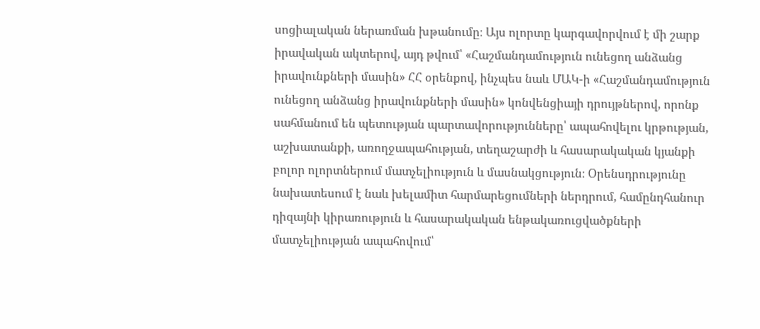սոցիալական ներառման խթանումը։ Այս ոլորտը կարգավորվում է մի շարք իրավական ակտերով, այդ թվում՝ «Հաշմանդամություն ունեցող անձանց իրավունքների մասին» ՀՀ օրենքով, ինչպես նաև ՄԱԿ-ի «Հաշմանդամություն ունեցող անձանց իրավունքների մասին» կոնվենցիայի դրույթներով, որոնք սահմանում են պետության պարտավորությունները՝ ապահովելու կրթության, աշխատանքի, առողջապահության, տեղաշարժի և հասարակական կյանքի բոլոր ոլորտներում մատչելիություն և մասնակցություն։ Օրենսդրությունը նախատեսում է նաև խելամիտ հարմարեցումների ներդրում, համընդհանուր դիզայնի կիրառություն և հասարակական ենթակառուցվածքների մատչելիության ապահովում՝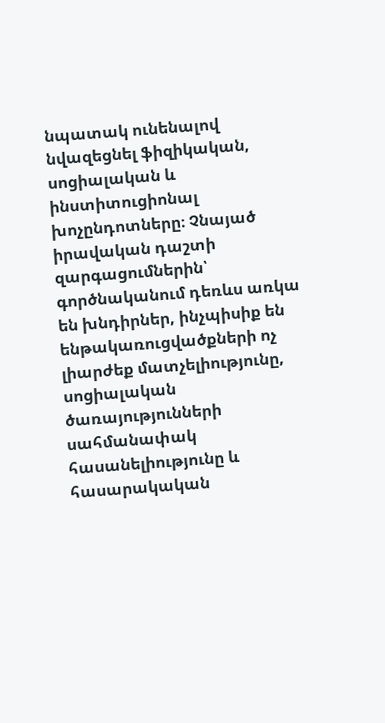նպատակ ունենալով նվազեցնել ֆիզիկական, սոցիալական և ինստիտուցիոնալ խոչընդոտները։ Չնայած իրավական դաշտի զարգացումներին՝ գործնականում դեռևս առկա են խնդիրներ, ինչպիսիք են ենթակառուցվածքների ոչ լիարժեք մատչելիությունը, սոցիալական ծառայությունների սահմանափակ հասանելիությունը և հասարակական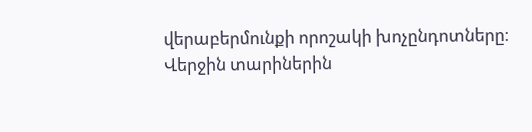վերաբերմունքի որոշակի խոչընդոտները։ Վերջին տարիներին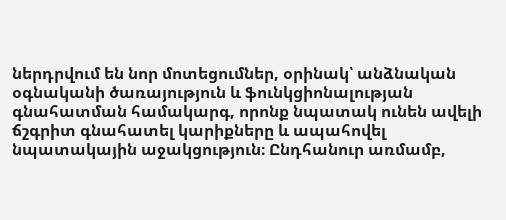ներդրվում են նոր մոտեցումներ, օրինակ՝ անձնական օգնականի ծառայություն և ֆունկցիոնալության գնահատման համակարգ, որոնք նպատակ ունեն ավելի ճշգրիտ գնահատել կարիքները և ապահովել նպատակային աջակցություն։ Ընդհանուր առմամբ,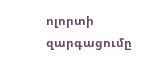ոլորտի զարգացումը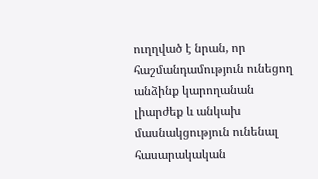ուղղված է նրան, որ հաշմանդամություն ունեցող անձինք կարողանան լիարժեք և անկախ մասնակցություն ունենալ հասարակական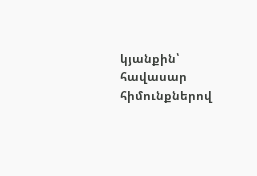կյանքին՝ հավասար հիմունքներով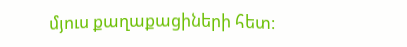մյուս քաղաքացիների հետ։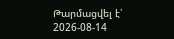Թարմացվել է՝ 2026-08-14